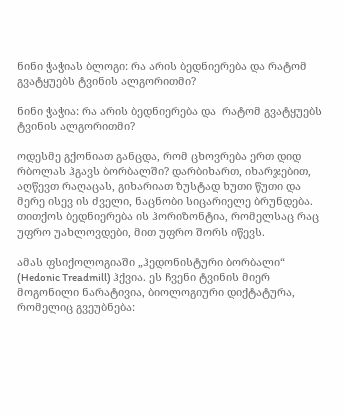ნინი ჭაჭიას ბლოგი: რა არის ბედნიერება და რატომ გვატყუებს ტვინის ალგორითმი?

ნინი ჭაჭია: რა არის ბედნიერება და  რატომ გვატყუებს ტვინის ალგორითმი?

ოდესმე გქონიათ განცდა, რომ ცხოვრება ერთ დიდ რბოლას ჰგავს ბორბალში? დარბიხართ, იხარჯებით, აღწევთ რაღაცას, გიხარიათ ზუსტად ხუთი წუთი და მერე ისევ ის ძველი, ნაცნობი სიცარიელე ბრუნდება. თითქოს ბედნიერება ის ჰორიზონტია, რომელსაც რაც უფრო უახლოვდები, მით უფრო შორს იწევს.

ამას ფსიქოლოგიაში „ჰედონისტური ბორბალი“ (Hedonic Treadmill) ჰქვია. ეს ჩვენი ტვინის მიერ მოგონილი ნარატივია, ბიოლოგიური დიქტატურა, რომელიც გვეუბნება: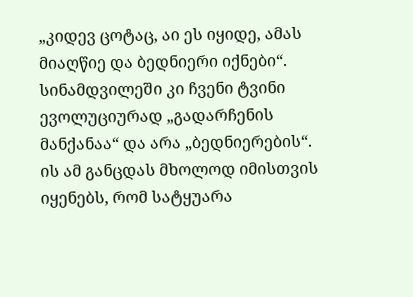„კიდევ ცოტაც, აი ეს იყიდე, ამას მიაღწიე და ბედნიერი იქნები“. სინამდვილეში კი ჩვენი ტვინი ევოლუციურად „გადარჩენის მანქანაა“ და არა „ბედნიერების“. ის ამ განცდას მხოლოდ იმისთვის იყენებს, რომ სატყუარა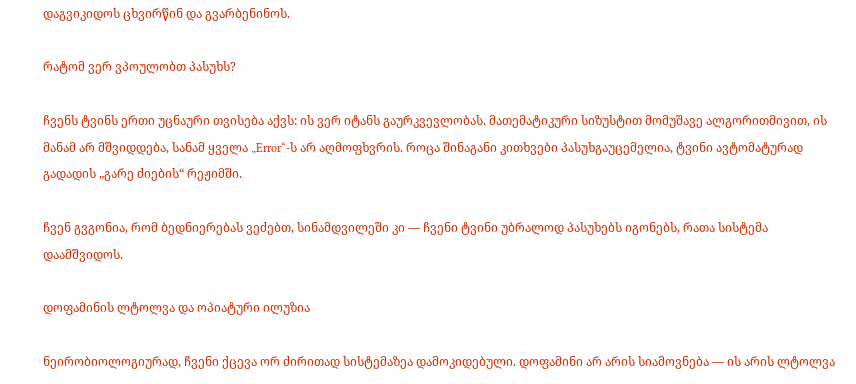დაგვიკიდოს ცხვირწინ და გვარბენინოს.

რატომ ვერ ვპოულობთ პასუხს?

ჩვენს ტვინს ერთი უცნაური თვისება აქვს: ის ვერ იტანს გაურკვევლობას. მათემატიკური სიზუსტით მომუშავე ალგორითმივით, ის მანამ არ მშვიდდება, სანამ ყველა „Error“-ს არ აღმოფხვრის. როცა შინაგანი კითხვები პასუხგაუცემელია, ტვინი ავტომატურად გადადის „გარე ძიების“ რეჟიმში.

ჩვენ გვგონია, რომ ბედნიერებას ვეძებთ, სინამდვილეში კი — ჩვენი ტვინი უბრალოდ პასუხებს იგონებს, რათა სისტემა დაამშვიდოს.

დოფამინის ლტოლვა და ოპიატური ილუზია

ნეირობიოლოგიურად, ჩვენი ქცევა ორ ძირითად სისტემაზეა დამოკიდებული. დოფამინი არ არის სიამოვნება — ის არის ლტოლვა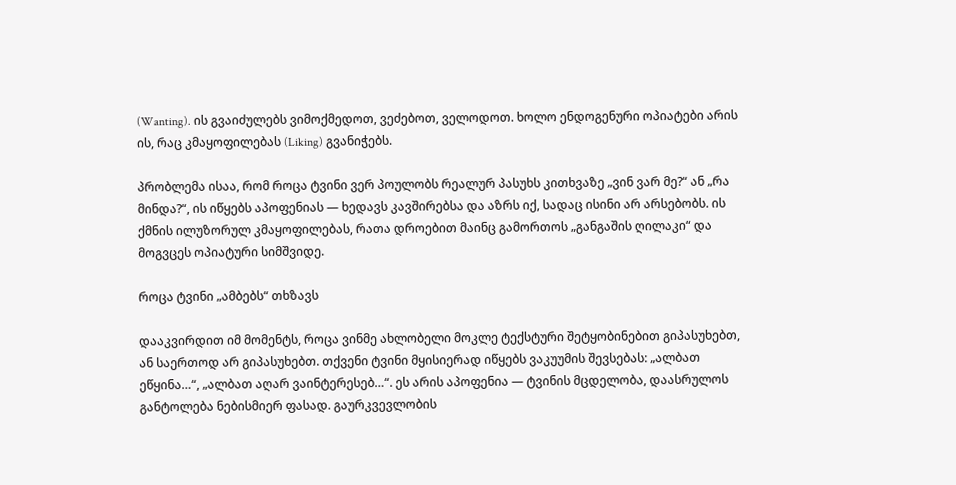(Wanting). ის გვაიძულებს ვიმოქმედოთ, ვეძებოთ, ველოდოთ. ხოლო ენდოგენური ოპიატები არის ის, რაც კმაყოფილებას (Liking) გვანიჭებს.

პრობლემა ისაა, რომ როცა ტვინი ვერ პოულობს რეალურ პასუხს კითხვაზე „ვინ ვარ მე?“ ან „რა მინდა?“, ის იწყებს აპოფენიას — ხედავს კავშირებსა და აზრს იქ, სადაც ისინი არ არსებობს. ის ქმნის ილუზორულ კმაყოფილებას, რათა დროებით მაინც გამორთოს „განგაშის ღილაკი“ და მოგვცეს ოპიატური სიმშვიდე.

როცა ტვინი „ამბებს“ თხზავს

დააკვირდით იმ მომენტს, როცა ვინმე ახლობელი მოკლე ტექსტური შეტყობინებით გიპასუხებთ, ან საერთოდ არ გიპასუხებთ. თქვენი ტვინი მყისიერად იწყებს ვაკუუმის შევსებას: „ალბათ ეწყინა…“, „ალბათ აღარ ვაინტერესებ…“. ეს არის აპოფენია — ტვინის მცდელობა, დაასრულოს განტოლება ნებისმიერ ფასად. გაურკვევლობის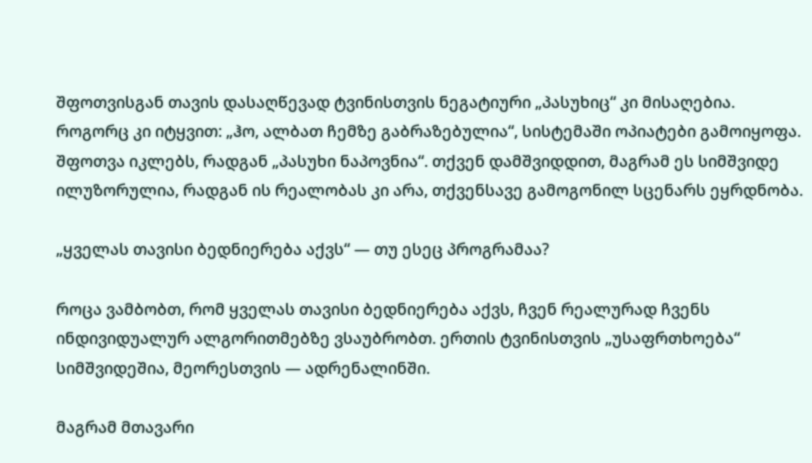შფოთვისგან თავის დასაღწევად ტვინისთვის ნეგატიური „პასუხიც“ კი მისაღებია. როგორც კი იტყვით: „ჰო, ალბათ ჩემზე გაბრაზებულია“, სისტემაში ოპიატები გამოიყოფა. შფოთვა იკლებს, რადგან „პასუხი ნაპოვნია“. თქვენ დამშვიდდით, მაგრამ ეს სიმშვიდე ილუზორულია, რადგან ის რეალობას კი არა, თქვენსავე გამოგონილ სცენარს ეყრდნობა.

„ყველას თავისი ბედნიერება აქვს“ — თუ ესეც პროგრამაა?

როცა ვამბობთ, რომ ყველას თავისი ბედნიერება აქვს, ჩვენ რეალურად ჩვენს ინდივიდუალურ ალგორითმებზე ვსაუბრობთ. ერთის ტვინისთვის „უსაფრთხოება“ სიმშვიდეშია, მეორესთვის — ადრენალინში.

მაგრამ მთავარი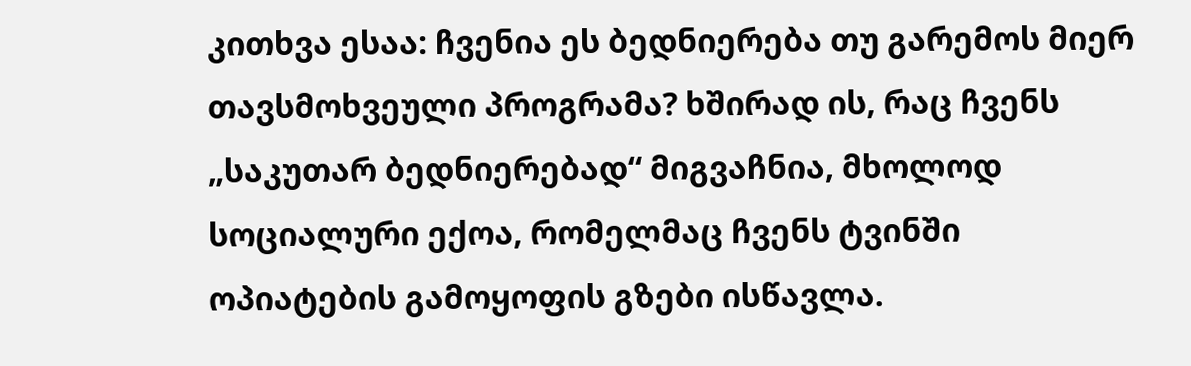კითხვა ესაა: ჩვენია ეს ბედნიერება თუ გარემოს მიერ თავსმოხვეული პროგრამა? ხშირად ის, რაც ჩვენს „საკუთარ ბედნიერებად“ მიგვაჩნია, მხოლოდ სოციალური ექოა, რომელმაც ჩვენს ტვინში ოპიატების გამოყოფის გზები ისწავლა.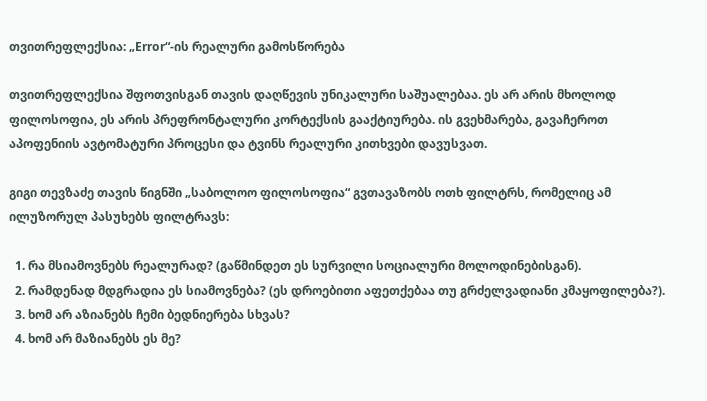თვითრეფლექსია: „Error“-ის რეალური გამოსწორება

თვითრეფლექსია შფოთვისგან თავის დაღწევის უნიკალური საშუალებაა. ეს არ არის მხოლოდ ფილოსოფია, ეს არის პრეფრონტალური კორტექსის გააქტიურება. ის გვეხმარება, გავაჩეროთ აპოფენიის ავტომატური პროცესი და ტვინს რეალური კითხვები დავუსვათ.

გიგი თევზაძე თავის წიგნში „საბოლოო ფილოსოფია“ გვთავაზობს ოთხ ფილტრს, რომელიც ამ ილუზორულ პასუხებს ფილტრავს:

  1. რა მსიამოვნებს რეალურად? (გაწმინდეთ ეს სურვილი სოციალური მოლოდინებისგან).
  2. რამდენად მდგრადია ეს სიამოვნება? (ეს დროებითი აფეთქებაა თუ გრძელვადიანი კმაყოფილება?).
  3. ხომ არ აზიანებს ჩემი ბედნიერება სხვას?
  4. ხომ არ მაზიანებს ეს მე?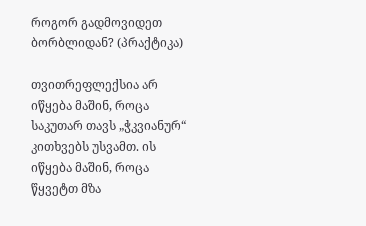როგორ გადმოვიდეთ ბორბლიდან? (პრაქტიკა)

თვითრეფლექსია არ იწყება მაშინ, როცა საკუთარ თავს „ჭკვიანურ“ კითხვებს უსვამთ. ის იწყება მაშინ, როცა წყვეტთ მზა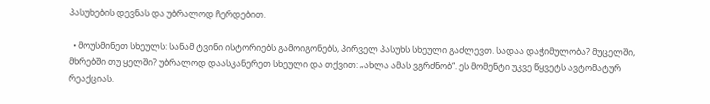პასუხების დევნას და უბრალოდ ჩერდებით.

  • მოუსმინეთ სხეულს: სანამ ტვინი ისტორიებს გამოიგონებს, პირველ პასუხს სხეული გაძლევთ. სადაა დაჭიმულობა? მუცელში, მხრებში თუ ყელში? უბრალოდ დაასკანერეთ სხეული და თქვით: „ახლა ამას ვგრძნობ“. ეს მომენტი უკვე წყვეტს ავტომატურ რეაქციას.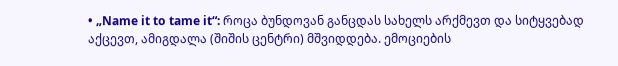• „Name it to tame it“: როცა ბუნდოვან განცდას სახელს არქმევთ და სიტყვებად აქცევთ, ამიგდალა (შიშის ცენტრი) მშვიდდება. ემოციების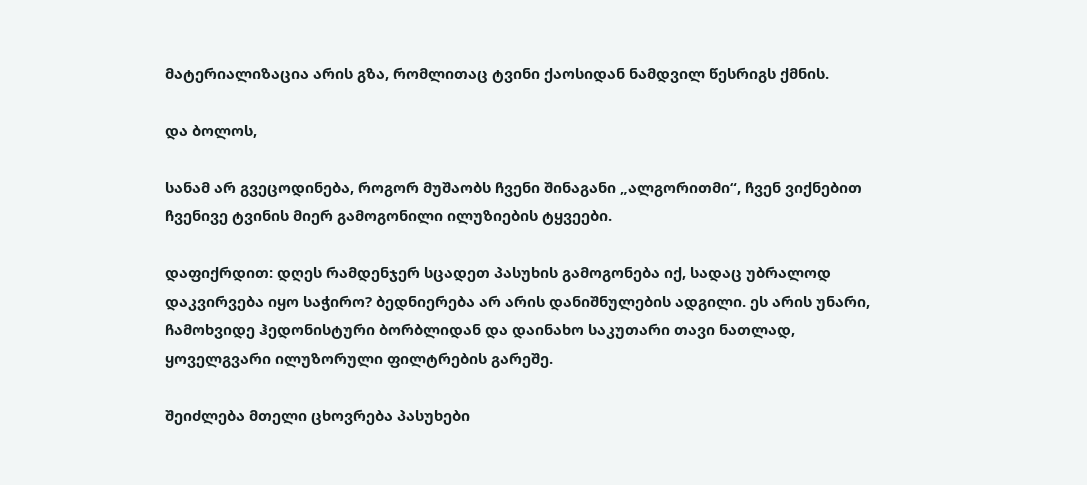მატერიალიზაცია არის გზა, რომლითაც ტვინი ქაოსიდან ნამდვილ წესრიგს ქმნის.

და ბოლოს,

სანამ არ გვეცოდინება, როგორ მუშაობს ჩვენი შინაგანი „ალგორითმი“, ჩვენ ვიქნებით ჩვენივე ტვინის მიერ გამოგონილი ილუზიების ტყვეები.

დაფიქრდით: დღეს რამდენჯერ სცადეთ პასუხის გამოგონება იქ, სადაც უბრალოდ დაკვირვება იყო საჭირო? ბედნიერება არ არის დანიშნულების ადგილი. ეს არის უნარი, ჩამოხვიდე ჰედონისტური ბორბლიდან და დაინახო საკუთარი თავი ნათლად, ყოველგვარი ილუზორული ფილტრების გარეშე.

შეიძლება მთელი ცხოვრება პასუხები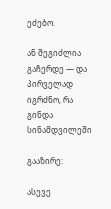ეძებო.

ან შეგიძლია გაჩერდე — და პირველად იგრძნო, რა გინდა სინამდვილეში

გააზირე:

ასევე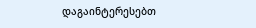დაგაინტერესებთ